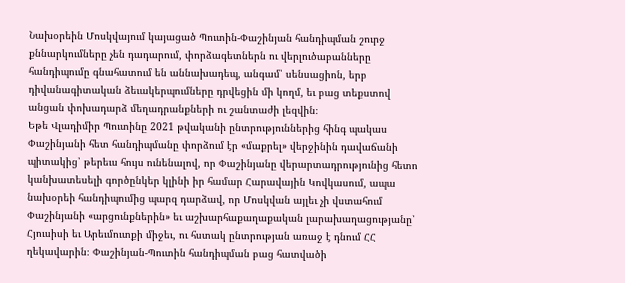Նախօրեին Մոսկվայում կայացած Պուտին-Փաշինյան հանդիպման շուրջ քննարկումները չեն դադարում, փորձագետներն ու վերլուծաբանները հանդիպումը գնահատում են աննախադեպ, անգամ՝ սենսացիոն, երբ դիվանագիտական ձեւակերպումները դրվեցին մի կողմ, եւ բաց տեքստով անցան փոխադարձ մեղադրանքների ու շանտաժի լեզվին։
Եթե Վլադիմիր Պուտինը 2021 թվականի ընտրություններից հինգ պակաս Փաշինյանի հետ հանդիպմանը փորձում էր «մաքրել» վերջինին դավաճանի պիտակից՝ թերեւս հույս ունենալով, որ Փաշինյանը վերարտադրությունից հետո կանխատեսելի գործընկեր կլինի իր համար Հարավային Կովկասում, ապա նախօրեի հանդիպումից պարզ դարձավ, որ Մոսկվան այլեւ չի վստահում Փաշինյանի «արցունքներին» եւ աշխարհաքաղաքական լարախաղացությանը՝ Հյուսիսի եւ Արեւմուտքի միջեւ, ու հստակ ընտրության առաջ է դնում ՀՀ ղեկավարին։ Փաշինյան-Պուտին հանդիպման բաց հատվածի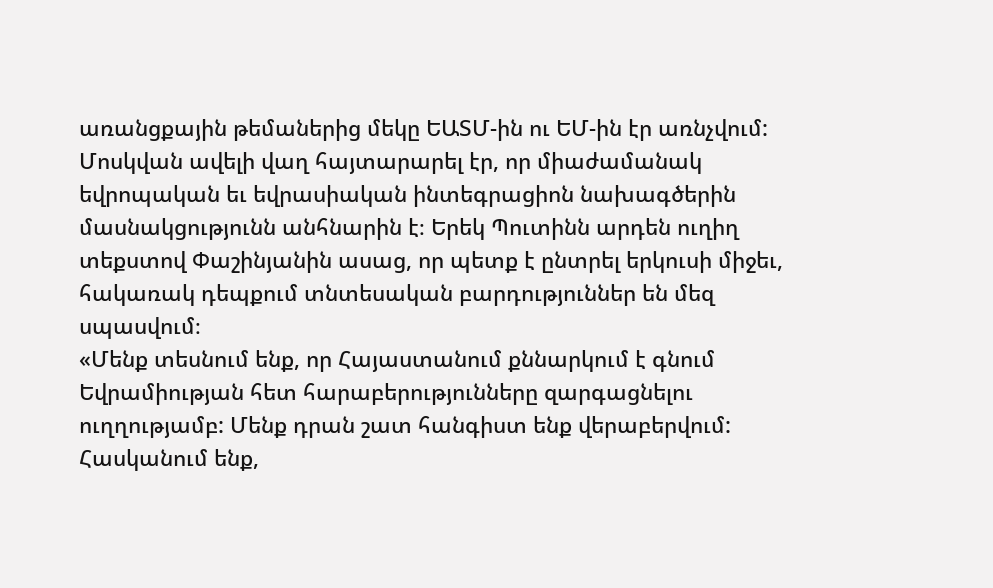առանցքային թեմաներից մեկը ԵԱՏՄ-ին ու ԵՄ-ին էր առնչվում: Մոսկվան ավելի վաղ հայտարարել էր, որ միաժամանակ եվրոպական եւ եվրասիական ինտեգրացիոն նախագծերին մասնակցությունն անհնարին է։ Երեկ Պուտինն արդեն ուղիղ տեքստով Փաշինյանին ասաց, որ պետք է ընտրել երկուսի միջեւ, հակառակ դեպքում տնտեսական բարդություններ են մեզ սպասվում։
«Մենք տեսնում ենք, որ Հայաստանում քննարկում է գնում Եվրամիության հետ հարաբերությունները զարգացնելու ուղղությամբ: Մենք դրան շատ հանգիստ ենք վերաբերվում: Հասկանում ենք,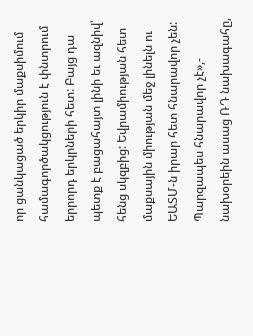որ ցանկացած երկիր մաքսիմում համագործակցություն է փնտրում երրորդ երկրների հետ: Բայց դա պետք է բացահայտ լինի եւ ազնիվ՝ հենց սկզբից: Եվրամիության հետ մաքսային միության մեջ լինելն ու ԵԱՏՄ-ն իրար հետ հնարավոր չեն: Պարզապես հնարավոր չէ»,- նախօրեին ասաց ՌԴ նախագահը,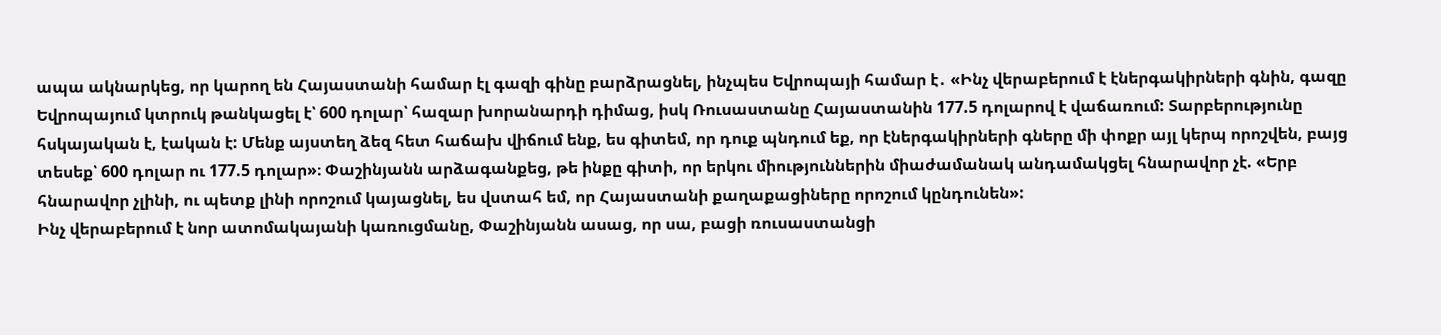ապա ակնարկեց, որ կարող են Հայաստանի համար էլ գազի գինը բարձրացնել, ինչպես Եվրոպայի համար է․ «Ինչ վերաբերում է էներգակիրների գնին, գազը Եվրոպայում կտրուկ թանկացել է՝ 600 դոլար՝ հազար խորանարդի դիմաց, իսկ Ռուսաստանը Հայաստանին 177.5 դոլարով է վաճառում: Տարբերությունը հսկայական է, էական է: Մենք այստեղ ձեզ հետ հաճախ վիճում ենք, ես գիտեմ, որ դուք պնդում եք, որ էներգակիրների գները մի փոքր այլ կերպ որոշվեն, բայց տեսեք՝ 600 դոլար ու 177.5 դոլար»։ Փաշինյանն արձագանքեց, թե ինքը գիտի, որ երկու միություններին միաժամանակ անդամակցել հնարավոր չէ. «Երբ հնարավոր չլինի, ու պետք լինի որոշում կայացնել, ես վստահ եմ, որ Հայաստանի քաղաքացիները որոշում կընդունեն»:
Ինչ վերաբերում է նոր ատոմակայանի կառուցմանը, Փաշինյանն ասաց, որ սա, բացի ռուսաստանցի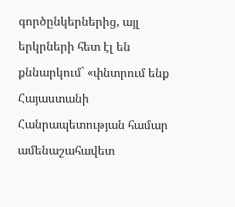գործընկերներից, այլ երկրների հետ էլ են քննարկում` «փնտրում ենք Հայաստանի Հանրապետության համար ամենաշահավետ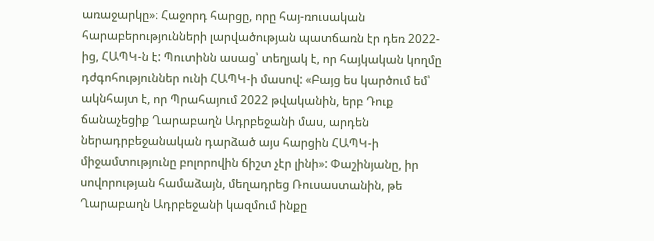առաջարկը»։ Հաջորդ հարցը, որը հայ-ռուսական հարաբերությունների լարվածության պատճառն էր դեռ 2022-ից, ՀԱՊԿ-ն է: Պուտինն ասաց՝ տեղյակ է, որ հայկական կողմը դժգոհություններ ունի ՀԱՊԿ-ի մասով: «Բայց ես կարծում եմ՝ ակնհայտ է, որ Պրահայում 2022 թվականին, երբ Դուք ճանաչեցիք Ղարաբաղն Ադրբեջանի մաս, արդեն ներադրբեջանական դարձած այս հարցին ՀԱՊԿ-ի միջամտությունը բոլորովին ճիշտ չէր լինի»: Փաշինյանը, իր սովորության համաձայն, մեղադրեց Ռուսաստանին, թե Ղարաբաղն Ադրբեջանի կազմում ինքը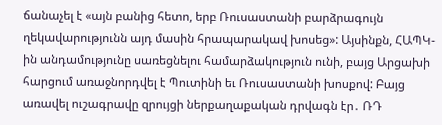ճանաչել է «այն բանից հետո, երբ Ռուսաստանի բարձրագույն ղեկավարությունն այդ մասին հրապարակավ խոսեց»: Այսինքն, ՀԱՊԿ-ին անդամությունը սառեցնելու համարձակություն ունի, բայց Արցախի հարցում առաջնորդվել է Պուտինի եւ Ռուսաստանի խոսքով: Բայց առավել ուշագրավը զրույցի ներքաղաքական դրվագն էր․ ՌԴ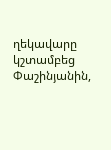ղեկավարը կշտամբեց Փաշինյանին,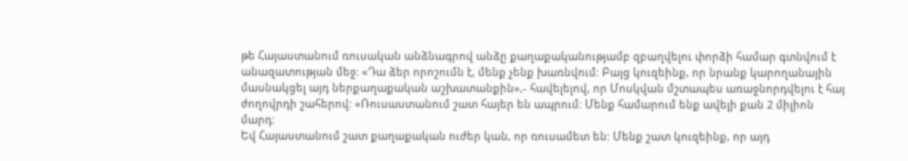թե Հայաստանում ռուսական անձնագրով անձը քաղաքականությամբ զբաղվելու փորձի համար գտնվում է անազատության մեջ։ «Դա ձեր որոշումն է, մենք չենք խառնվում: Բայց կուզեինք, որ նրանք կարողանային մասնակցել այդ ներքաղաքական աշխատանքին»,- հավելելով, որ Մոսկվան մշտապես առաջնորդվելու է հայ ժողովրդի շահերով: «Ռուսաստանում շատ հայեր են ապրում: Մենք համարում ենք ավելի քան 2 միլիոն մարդ:
Եվ Հայաստանում շատ քաղաքական ուժեր կան, որ ռուսամետ են: Մենք շատ կուզեինք, որ այդ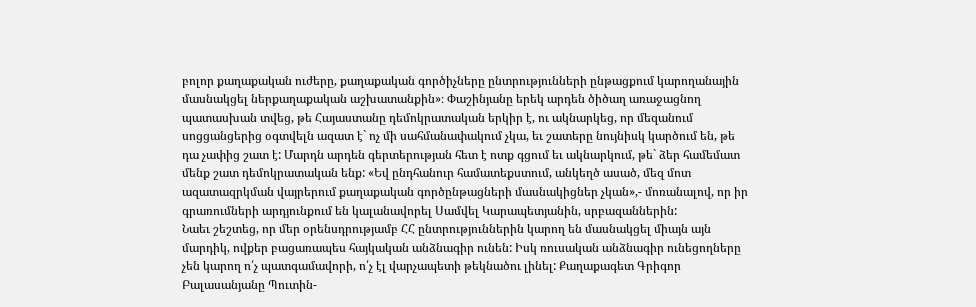բոլոր քաղաքական ուժերը, քաղաքական գործիչները ընտրությունների ընթացքում կարողանային մասնակցել ներքաղաքական աշխատանքին»։ Փաշինյանը երեկ արդեն ծիծաղ առաջացնող պատասխան տվեց, թե Հայաստանը դեմոկրատական երկիր է, ու ակնարկեց, որ մեզանում սոցցանցերից օգտվելն ազատ է` ոչ մի սահմանափակում չկա, եւ շատերը նույնիսկ կարծում են, թե դա չափից շատ է: Մարդն արդեն գերտերության հետ է ոտք գցում եւ ակնարկում, թե` ձեր համեմատ մենք շատ դեմոկրատական ենք: «Եվ ընդհանուր համատեքստում, անկեղծ ասած, մեզ մոտ ազատազրկման վայրերում քաղաքական գործընթացների մասնակիցներ չկան»,- մոռանալով, որ իր գրառումների արդյունքում են կալանավորել Սամվել Կարապետյանին, սրբազաններին:
Նաեւ շեշտեց, որ մեր օրենսդրությամբ ՀՀ ընտրություններին կարող են մասնակցել միայն այն մարդիկ, ովքեր բացառապես հայկական անձնագիր ունեն: Իսկ ռուսական անձնագիր ունեցողները չեն կարող ո՛չ պատգամավորի, ո՛չ էլ վարչապետի թեկնածու լինել: Քաղաքագետ Գրիգոր Բալասանյանը Պուտին-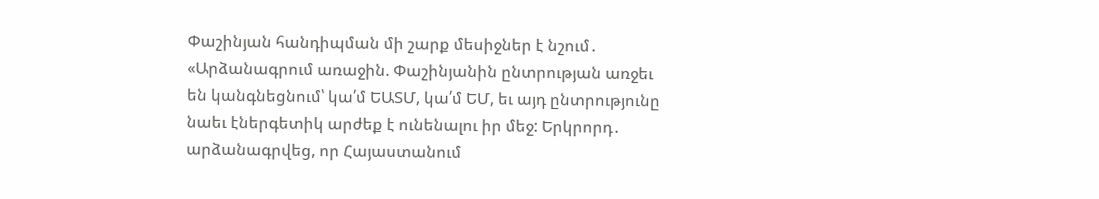Փաշինյան հանդիպման մի շարք մեսիջներ է նշում․ «Արձանագրում առաջին. Փաշինյանին ընտրության առջեւ են կանգնեցնում՝ կա՛մ ԵԱՏՄ, կա՛մ ԵՄ, եւ այդ ընտրությունը նաեւ էներգետիկ արժեք է ունենալու իր մեջ: Երկրորդ․ արձանագրվեց, որ Հայաստանում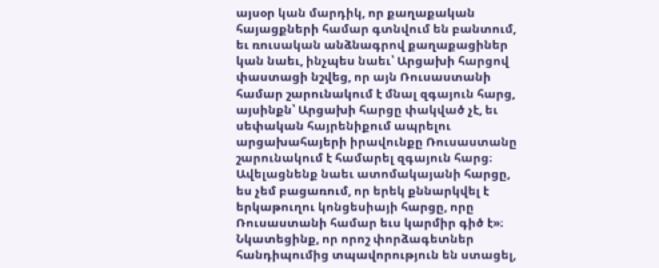այսօր կան մարդիկ, որ քաղաքական հայացքների համար գտնվում են բանտում, եւ ռուսական անձնագրով քաղաքացիներ կան նաեւ, ինչպես նաեւ՝ Արցախի հարցով փաստացի նշվեց, որ այն Ռուսաստանի համար շարունակում է մնալ զգայուն հարց, այսինքն՝ Արցախի հարցը փակված չէ, եւ սեփական հայրենիքում ապրելու արցախահայերի իրավունքը Ռուսաստանը շարունակում է համարել զգայուն հարց։ Ավելացնենք նաեւ ատոմակայանի հարցը, ես չեմ բացառում, որ երեկ քննարկվել է երկաթուղու կոնցեսիայի հարցը, որը Ռուսաստանի համար եւս կարմիր գիծ է»։ Նկատեցինք, որ որոշ փորձագետներ հանդիպումից տպավորություն են ստացել,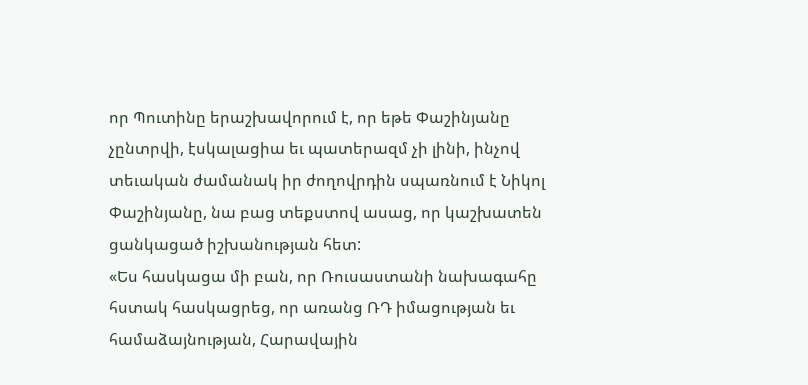որ Պուտինը երաշխավորում է, որ եթե Փաշինյանը չընտրվի, էսկալացիա եւ պատերազմ չի լինի, ինչով տեւական ժամանակ իր ժողովրդին սպառնում է Նիկոլ Փաշինյանը, նա բաց տեքստով ասաց, որ կաշխատեն ցանկացած իշխանության հետ:
«Ես հասկացա մի բան, որ Ռուսաստանի նախագահը հստակ հասկացրեց, որ առանց ՌԴ իմացության եւ համաձայնության, Հարավային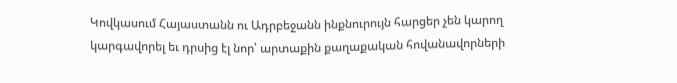Կովկասում Հայաստանն ու Ադրբեջանն ինքնուրույն հարցեր չեն կարող կարգավորել եւ դրսից էլ նոր՝ արտաքին քաղաքական հովանավորների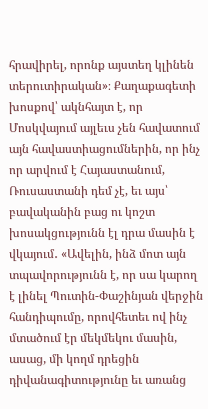հրավիրել, որոնք այստեղ կլինեն տերուտիրական»։ Քաղաքագետի խոսքով՝ ակնհայտ է, որ Մոսկվայում այլեւս չեն հավատում այն հավաստիացումներին, որ ինչ որ արվում է Հայաստանում, Ռուսաստանի դեմ չէ, եւ այս՝ բավականին բաց ու կոշտ խոսակցությունն էլ դրա մասին է վկայում․ «Ավելին, ինձ մոտ այն տպավորությունն է, որ սա կարող է լինել Պուտին-Փաշինյան վերջին հանդիպումը, որովհետեւ ով ինչ մտածում էր մեկմեկու մասին, ասաց, մի կողմ դրեցին դիվանագիտությունը եւ առանց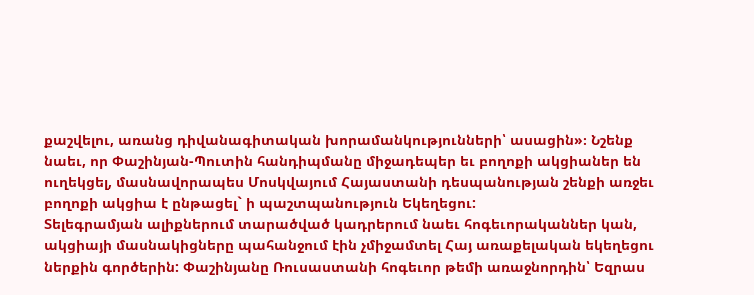քաշվելու, առանց դիվանագիտական խորամանկությունների՝ ասացին»։ Նշենք նաեւ, որ Փաշինյան-Պուտին հանդիպմանը միջադեպեր եւ բողոքի ակցիաներ են ուղեկցել, մասնավորապես Մոսկվայում Հայաստանի դեսպանության շենքի առջեւ բողոքի ակցիա է ընթացել` ի պաշտպանություն Եկեղեցու:
Տելեգրամյան ալիքներում տարածված կադրերում նաեւ հոգեւորականներ կան, ակցիայի մասնակիցները պահանջում էին չմիջամտել Հայ առաքելական եկեղեցու ներքին գործերին: Փաշինյանը Ռուսաստանի հոգեւոր թեմի առաջնորդին՝ Եզրաս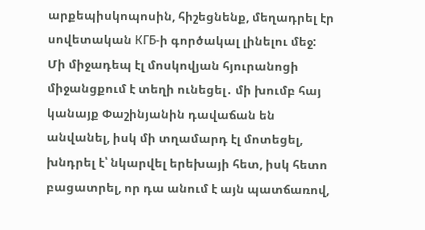արքեպիսկոպոսին, հիշեցնենք, մեղադրել էր սովետական КГБ-ի գործակալ լինելու մեջ: Մի միջադեպ էլ մոսկովյան հյուրանոցի միջանցքում է տեղի ունեցել․ մի խումբ հայ կանայք Փաշինյանին դավաճան են անվանել, իսկ մի տղամարդ էլ մոտեցել, խնդրել է՝ նկարվել երեխայի հետ, իսկ հետո բացատրել, որ դա անում է այն պատճառով,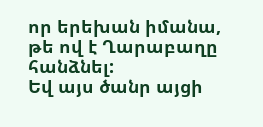որ երեխան իմանա, թե ով է Ղարաբաղը հանձնել:
Եվ այս ծանր այցի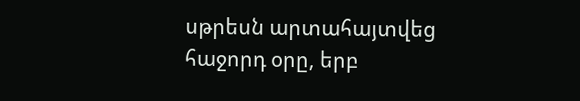սթրեսն արտահայտվեց հաջորդ օրը, երբ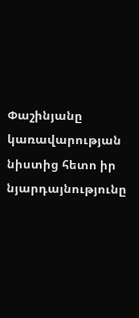Փաշինյանը կառավարության նիստից հետո իր նյարդայնությունը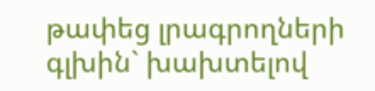թափեց լրագրողների գլխին` խախտելով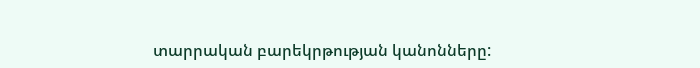տարրական բարեկրթության կանոնները: